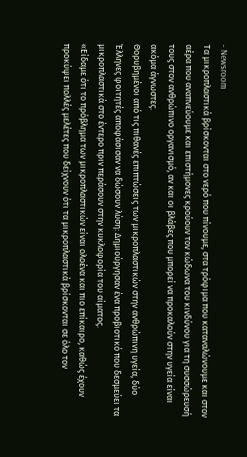- Newsroom
Τα μικροπλαστικά βρίσκονται στο νερό που πίνουμε, στα τρόφιμα που καταναλώνουμε και στον αέρα που αναπνεύουμε και επιστήμονες κρούουν τον κώδωνα του κινδύνου για τη συσσώρευσή τους στον ανθρώπινο οργανισμό, αν και οι βλάβες που μπορεί να προκαλούν στην υγεία είναι ακόμα άγνωστες.
Θορυβημένοι από τις πιθανές επιπτώσεις των μικροπλαστικών στην ανθρώπινη υγεία, δύο Έλληνες φοιτητές αποφάσισαν να δώσουν λύση: Δημιούργησαν ένα προβιοτικό που δεσμεύει τα μικροπλαστικά στο έντερο πριν περάσουν στην κυκλοφορία του αίματος.
«Είδαμε ότι το πρόβλημα των μικροπλαστικών είναι ολοένα και πιο επίκαιρο, καθώς έχουν προκύψει πολλές μελέτες που δείχνουν ότι τα μικροπλαστικά βρίσκονται σε όλο τον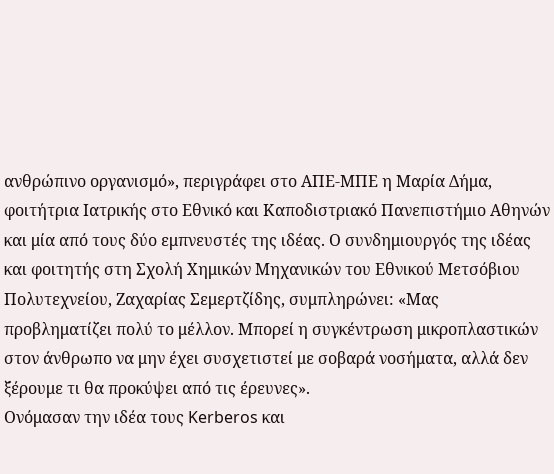ανθρώπινο οργανισμό», περιγράφει στο ΑΠΕ-ΜΠΕ η Μαρία Δήμα, φοιτήτρια Ιατρικής στο Εθνικό και Καποδιστριακό Πανεπιστήμιο Αθηνών και μία από τους δύο εμπνευστές της ιδέας. Ο συνδημιουργός της ιδέας και φοιτητής στη Σχολή Χημικών Μηχανικών του Εθνικού Μετσόβιου Πολυτεχνείου, Ζαχαρίας Σεμερτζίδης, συμπληρώνει: «Μας προβληματίζει πολύ το μέλλον. Μπορεί η συγκέντρωση μικροπλαστικών στον άνθρωπο να μην έχει συσχετιστεί με σοβαρά νοσήματα, αλλά δεν ξέρουμε τι θα προκύψει από τις έρευνες».
Ονόμασαν την ιδέα τους Kerberos και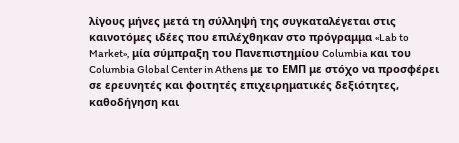λίγους μήνες μετά τη σύλληψή της συγκαταλέγεται στις καινοτόμες ιδέες που επιλέχθηκαν στο πρόγραμμα «Lab to Market», μία σύμπραξη του Πανεπιστημίου Columbia και του Columbia Global Center in Athens με το ΕΜΠ με στόχο να προσφέρει σε ερευνητές και φοιτητές επιχειρηματικές δεξιότητες, καθοδήγηση και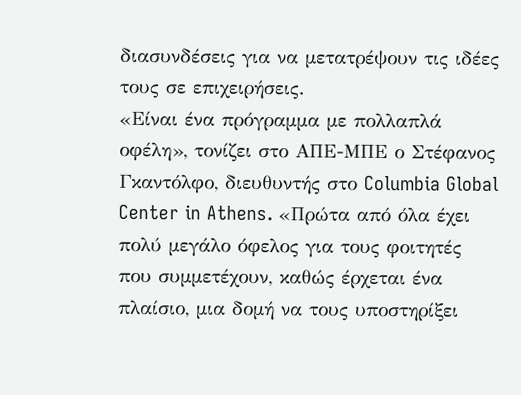διασυνδέσεις για να μετατρέψουν τις ιδέες τους σε επιχειρήσεις.
«Είναι ένα πρόγραμμα με πολλαπλά οφέλη», τονίζει στο ΑΠΕ-ΜΠΕ ο Στέφανος Γκαντόλφο, διευθυντής στο Columbia Global Center in Athens. «Πρώτα από όλα έχει πολύ μεγάλο όφελος για τους φοιτητές που συμμετέχουν, καθώς έρχεται ένα πλαίσιο, μια δομή να τους υποστηρίξει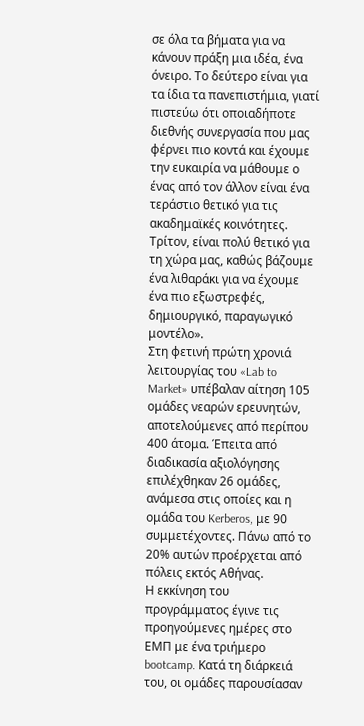σε όλα τα βήματα για να κάνουν πράξη μια ιδέα, ένα όνειρο. Το δεύτερο είναι για τα ίδια τα πανεπιστήμια, γιατί πιστεύω ότι οποιαδήποτε διεθνής συνεργασία που μας φέρνει πιο κοντά και έχουμε την ευκαιρία να μάθουμε ο ένας από τον άλλον είναι ένα τεράστιο θετικό για τις ακαδημαϊκές κοινότητες. Τρίτον, είναι πολύ θετικό για τη χώρα μας, καθώς βάζουμε ένα λιθαράκι για να έχουμε ένα πιο εξωστρεφές, δημιουργικό, παραγωγικό μοντέλο».
Στη φετινή πρώτη χρονιά λειτουργίας του «Lab to Market» υπέβαλαν αίτηση 105 ομάδες νεαρών ερευνητών, αποτελούμενες από περίπου 400 άτομα. Έπειτα από διαδικασία αξιολόγησης επιλέχθηκαν 26 ομάδες, ανάμεσα στις οποίες και η ομάδα του Kerberos, με 90 συμμετέχοντες. Πάνω από το 20% αυτών προέρχεται από πόλεις εκτός Αθήνας.
Η εκκίνηση του προγράμματος έγινε τις προηγούμενες ημέρες στο ΕΜΠ με ένα τριήμερο bootcamp. Κατά τη διάρκειά του, οι ομάδες παρουσίασαν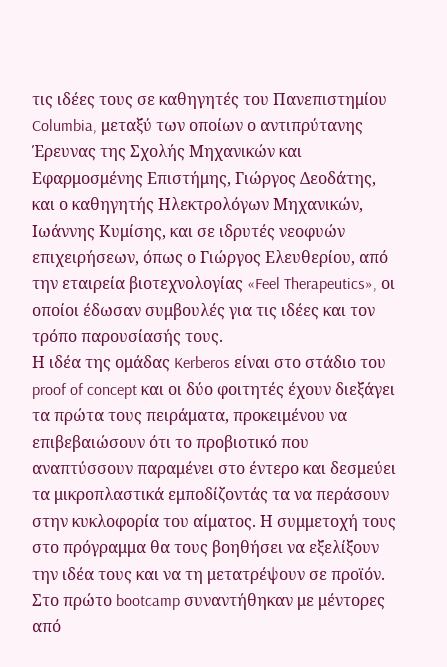τις ιδέες τους σε καθηγητές του Πανεπιστημίου Columbia, μεταξύ των οποίων ο αντιπρύτανης Έρευνας της Σχολής Μηχανικών και Εφαρμοσμένης Επιστήμης, Γιώργος Δεοδάτης, και ο καθηγητής Ηλεκτρολόγων Μηχανικών, Ιωάννης Κυμίσης, και σε ιδρυτές νεοφυών επιχειρήσεων, όπως ο Γιώργος Ελευθερίου, από την εταιρεία βιοτεχνολογίας «Feel Therapeutics», οι οποίοι έδωσαν συμβουλές για τις ιδέες και τον τρόπο παρουσίασής τους.
Η ιδέα της ομάδας Kerberos είναι στο στάδιο του proof of concept και οι δύο φοιτητές έχουν διεξάγει τα πρώτα τους πειράματα, προκειμένου να επιβεβαιώσουν ότι το προβιοτικό που αναπτύσσουν παραμένει στο έντερο και δεσμεύει τα μικροπλαστικά εμποδίζοντάς τα να περάσουν στην κυκλοφορία του αίματος. Η συμμετοχή τους στο πρόγραμμα θα τους βοηθήσει να εξελίξουν την ιδέα τους και να τη μετατρέψουν σε προϊόν. Στο πρώτο bootcamp συναντήθηκαν με μέντορες από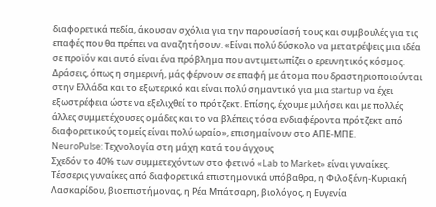διαφορετικά πεδία, άκουσαν σχόλια για την παρουσίασή τους και συμβουλές για τις επαφές που θα πρέπει να αναζητήσουν. «Είναι πολύ δύσκολο να μετατρέψεις μια ιδέα σε προϊόν και αυτό είναι ένα πρόβλημα που αντιμετωπίζει ο ερευνητικός κόσμος. Δράσεις, όπως η σημερινή, μάς φέρνουν σε επαφή με άτομα που δραστηριοποιούνται στην Ελλάδα και το εξωτερικό και είναι πολύ σημαντικό για μια startup να έχει εξωστρέφεια ώστε να εξελιχθεί το πρότζεκτ. Επίσης, έχουμε μιλήσει και με πολλές άλλες συμμετέχουσες ομάδες και το να βλέπεις τόσα ενδιαφέροντα πρότζεκτ από διαφορετικούς τομείς είναι πολύ ωραίο», επισημαίνουν στο ΑΠΕ-ΜΠΕ.
NeuroPulse: Τεχνολογία στη μάχη κατά του άγχους
Σχεδόν το 40% των συμμετεχόντων στο φετινό «Lab to Market» είναι γυναίκες. Τέσσερις γυναίκες από διαφορετικά επιστημονικά υπόβαθρα, η Φιλοξένη-Κυριακή Λασκαρίδου, βιοεπιστήμονας, η Ρέα Μπάτσαρη, βιολόγος, η Ευγενία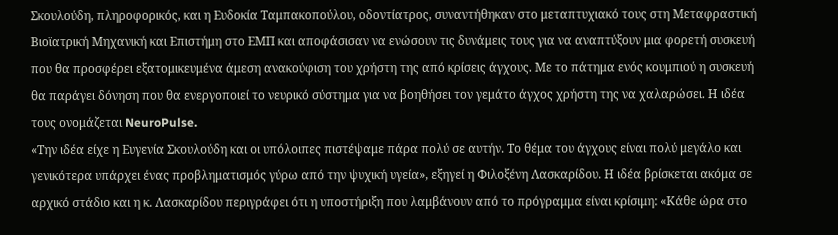Σκουλούδη, πληροφορικός, και η Ευδοκία Ταμπακοπούλου, οδοντίατρος, συναντήθηκαν στο μεταπτυχιακό τους στη Μεταφραστική Βιοϊατρική Μηχανική και Επιστήμη στο ΕΜΠ και αποφάσισαν να ενώσουν τις δυνάμεις τους για να αναπτύξουν μια φορετή συσκευή που θα προσφέρει εξατομικευμένα άμεση ανακούφιση του χρήστη της από κρίσεις άγχους. Με το πάτημα ενός κουμπιού η συσκευή θα παράγει δόνηση που θα ενεργοποιεί το νευρικό σύστημα για να βοηθήσει τον γεμάτο άγχος χρήστη της να χαλαρώσει. Η ιδέα τους ονομάζεται NeuroPulse.
«Την ιδέα είχε η Ευγενία Σκουλούδη και οι υπόλοιπες πιστέψαμε πάρα πολύ σε αυτήν. Το θέμα του άγχους είναι πολύ μεγάλο και γενικότερα υπάρχει ένας προβληματισμός γύρω από την ψυχική υγεία», εξηγεί η Φιλοξένη Λασκαρίδου. Η ιδέα βρίσκεται ακόμα σε αρχικό στάδιο και η κ. Λασκαρίδου περιγράφει ότι η υποστήριξη που λαμβάνουν από το πρόγραμμα είναι κρίσιμη: «Κάθε ώρα στο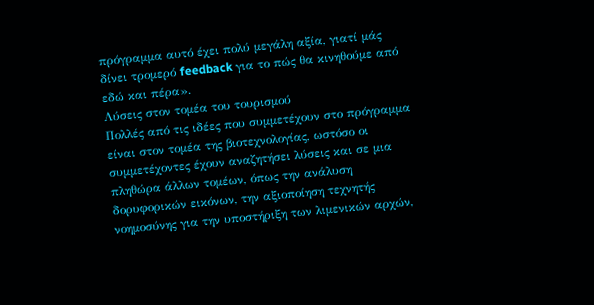πρόγραμμα αυτό έχει πολύ μεγάλη αξία, γιατί μάς δίνει τρομερό feedback για το πώς θα κινηθούμε από εδώ και πέρα».
Λύσεις στον τομέα του τουρισμού
Πολλές από τις ιδέες που συμμετέχουν στο πρόγραμμα είναι στον τομέα της βιοτεχνολογίας, ωστόσο οι συμμετέχοντες έχουν αναζητήσει λύσεις και σε μια πληθώρα άλλων τομέων, όπως την ανάλυση δορυφορικών εικόνων, την αξιοποίηση τεχνητής νοημοσύνης για την υποστήριξη των λιμενικών αρχών,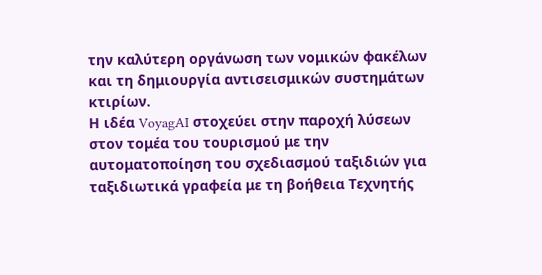την καλύτερη οργάνωση των νομικών φακέλων και τη δημιουργία αντισεισμικών συστημάτων κτιρίων.
Η ιδέα VoyagAI στοχεύει στην παροχή λύσεων στον τομέα του τουρισμού με την αυτοματοποίηση του σχεδιασμού ταξιδιών για ταξιδιωτικά γραφεία με τη βοήθεια Τεχνητής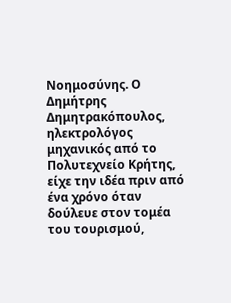Νοημοσύνης. Ο Δημήτρης Δημητρακόπουλος, ηλεκτρολόγος μηχανικός από το Πολυτεχνείο Κρήτης, είχε την ιδέα πριν από ένα χρόνο όταν δούλευε στον τομέα του τουρισμού,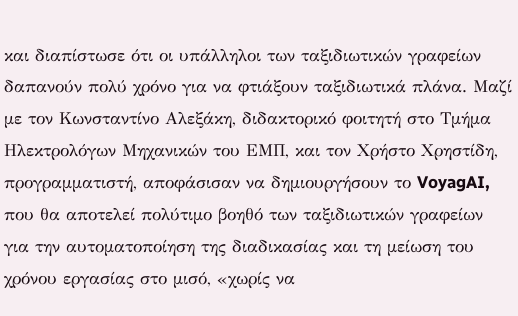και διαπίστωσε ότι οι υπάλληλοι των ταξιδιωτικών γραφείων δαπανούν πολύ χρόνο για να φτιάξουν ταξιδιωτικά πλάνα. Μαζί με τον Κωνσταντίνο Αλεξάκη, διδακτορικό φοιτητή στο Τμήμα Ηλεκτρολόγων Μηχανικών του ΕΜΠ, και τον Χρήστο Χρηστίδη, προγραμματιστή, αποφάσισαν να δημιουργήσουν το VoyagAI, που θα αποτελεί πολύτιμο βοηθό των ταξιδιωτικών γραφείων για την αυτοματοποίηση της διαδικασίας και τη μείωση του χρόνου εργασίας στο μισό, «χωρίς να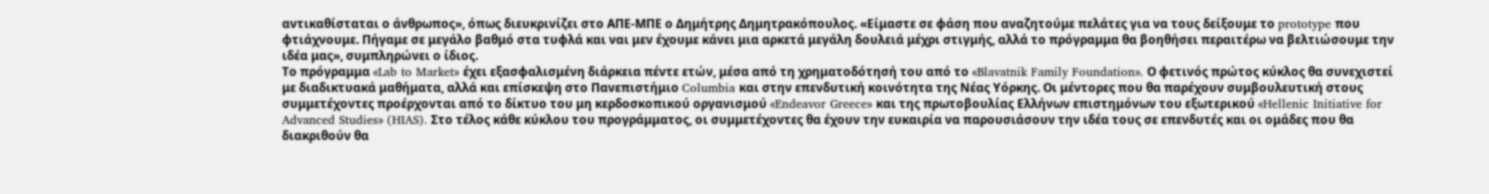αντικαθίσταται ο άνθρωπος», όπως διευκρινίζει στο ΑΠΕ-ΜΠΕ ο Δημήτρης Δημητρακόπουλος. «Είμαστε σε φάση που αναζητούμε πελάτες για να τους δείξουμε το prototype που φτιάχνουμε. Πήγαμε σε μεγάλο βαθμό στα τυφλά και ναι μεν έχουμε κάνει μια αρκετά μεγάλη δουλειά μέχρι στιγμής, αλλά το πρόγραμμα θα βοηθήσει περαιτέρω να βελτιώσουμε την ιδέα μας», συμπληρώνει ο ίδιος.
Το πρόγραμμα «Lab to Market» έχει εξασφαλισμένη διάρκεια πέντε ετών, μέσα από τη χρηματοδότησή του από το «Blavatnik Family Foundation». Ο φετινός πρώτος κύκλος θα συνεχιστεί με διαδικτυακά μαθήματα, αλλά και επίσκεψη στο Πανεπιστήμιο Columbia και στην επενδυτική κοινότητα της Νέας Υόρκης. Οι μέντορες που θα παρέχουν συμβουλευτική στους συμμετέχοντες προέρχονται από το δίκτυο του μη κερδοσκοπικού οργανισμού «Endeavor Greece» και της πρωτοβουλίας Ελλήνων επιστημόνων του εξωτερικού «Hellenic Initiative for Advanced Studies» (HIAS). Στο τέλος κάθε κύκλου του προγράμματος, οι συμμετέχοντες θα έχουν την ευκαιρία να παρουσιάσουν την ιδέα τους σε επενδυτές και οι ομάδες που θα διακριθούν θα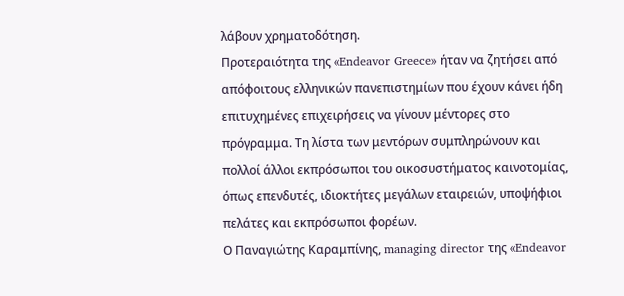λάβουν χρηματοδότηση.
Προτεραιότητα της «Endeavor Greece» ήταν να ζητήσει από απόφοιτους ελληνικών πανεπιστημίων που έχουν κάνει ήδη επιτυχημένες επιχειρήσεις να γίνουν μέντορες στο πρόγραμμα. Τη λίστα των μεντόρων συμπληρώνουν και πολλοί άλλοι εκπρόσωποι του οικοσυστήματος καινοτομίας, όπως επενδυτές, ιδιοκτήτες μεγάλων εταιρειών, υποψήφιοι πελάτες και εκπρόσωποι φορέων.
Ο Παναγιώτης Καραμπίνης, managing director της «Endeavor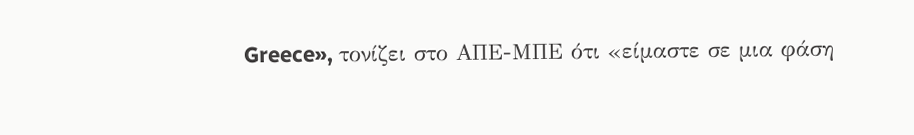Greece», τονίζει στο ΑΠΕ-ΜΠΕ ότι «είμαστε σε μια φάση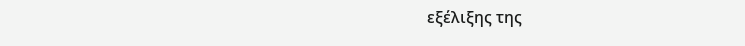εξέλιξης της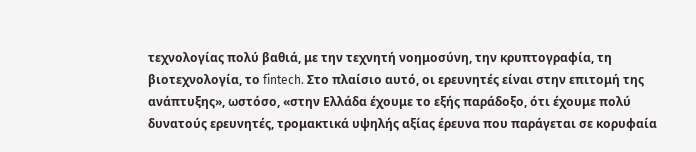τεχνολογίας πολύ βαθιά, με την τεχνητή νοημοσύνη, την κρυπτογραφία, τη βιοτεχνολογία, το fintech. Στο πλαίσιο αυτό, οι ερευνητές είναι στην επιτομή της ανάπτυξης», ωστόσο, «στην Ελλάδα έχουμε το εξής παράδοξο, ότι έχουμε πολύ δυνατούς ερευνητές, τρομακτικά υψηλής αξίας έρευνα που παράγεται σε κορυφαία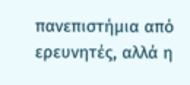πανεπιστήμια από ερευνητές, αλλά η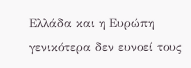Ελλάδα και η Ευρώπη γενικότερα δεν ευνοεί τους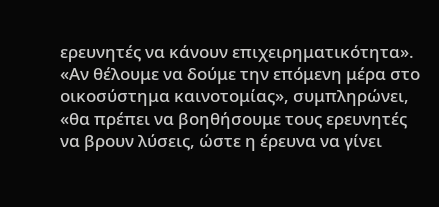ερευνητές να κάνουν επιχειρηματικότητα». «Αν θέλουμε να δούμε την επόμενη μέρα στο οικοσύστημα καινοτομίας», συμπληρώνει, «θα πρέπει να βοηθήσουμε τους ερευνητές να βρουν λύσεις, ώστε η έρευνα να γίνει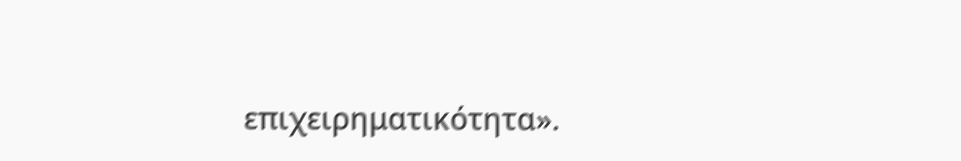επιχειρηματικότητα».